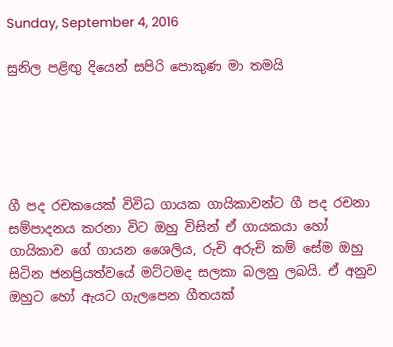Sunday, September 4, 2016

සුනිල පළිඟු දියෙන් සපිරි පොකුණ මා තමයි





ගී පද රචකයෙක් විවිධ ගායක ගායිකාවන්ට ගී පද රචනා සම්පාදනය කරනා විට ඔහු විසින් ඒ ගායකයා හෝ ගායිකාව ගේ ගායන ශෛලිය, රුචි අරුචි කම් සේම ඔහු සිටින ජනප්‍රියත්වයේ මට්ටමද සලකා බලනු ලබයි. ඒ අනුව ඔහුට හෝ ඇයට ගැලපෙන ගීතයක්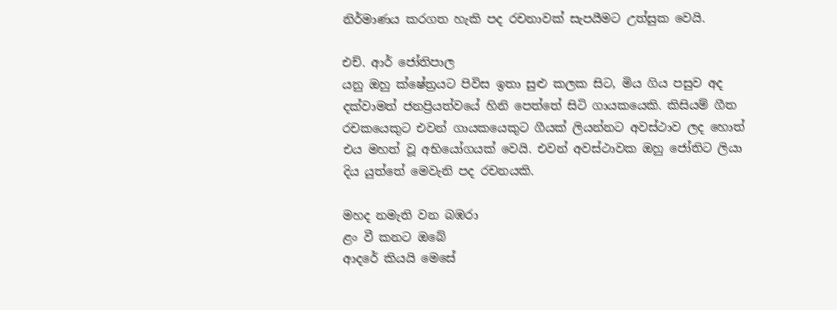නිර්මාණය කරගත හැකි පද රචනාවක් සැපයීමට උත්සුක වෙයි.

එච්. ආර් ජෝතිපාල
යනු ඔහු ක්ෂේත්‍රයට පිවිස ඉතා සුළු කලක සිට, මිය ගිය පසුව අද දක්වාමත් ජනප්‍රියත්වයේ හිනි පෙත්තේ සිටි ගායකයෙකි. කිසියම් ගීත රචකයෙකුට එවන් ගායකයෙකුට ගීයක් ලියන්නට අවස්ථාව ලද හොත් එය මහත් වූ අභියෝගයක් වෙයි. එවන් අවස්ථාවක ඔහු ජෝතිට ලියා දිය යුත්තේ මෙවැනි පද රචනයකි.

මහද නමැති වන බඹරා
ළං වී කනට ඔබේ
ආදරේ කියයි මෙසේ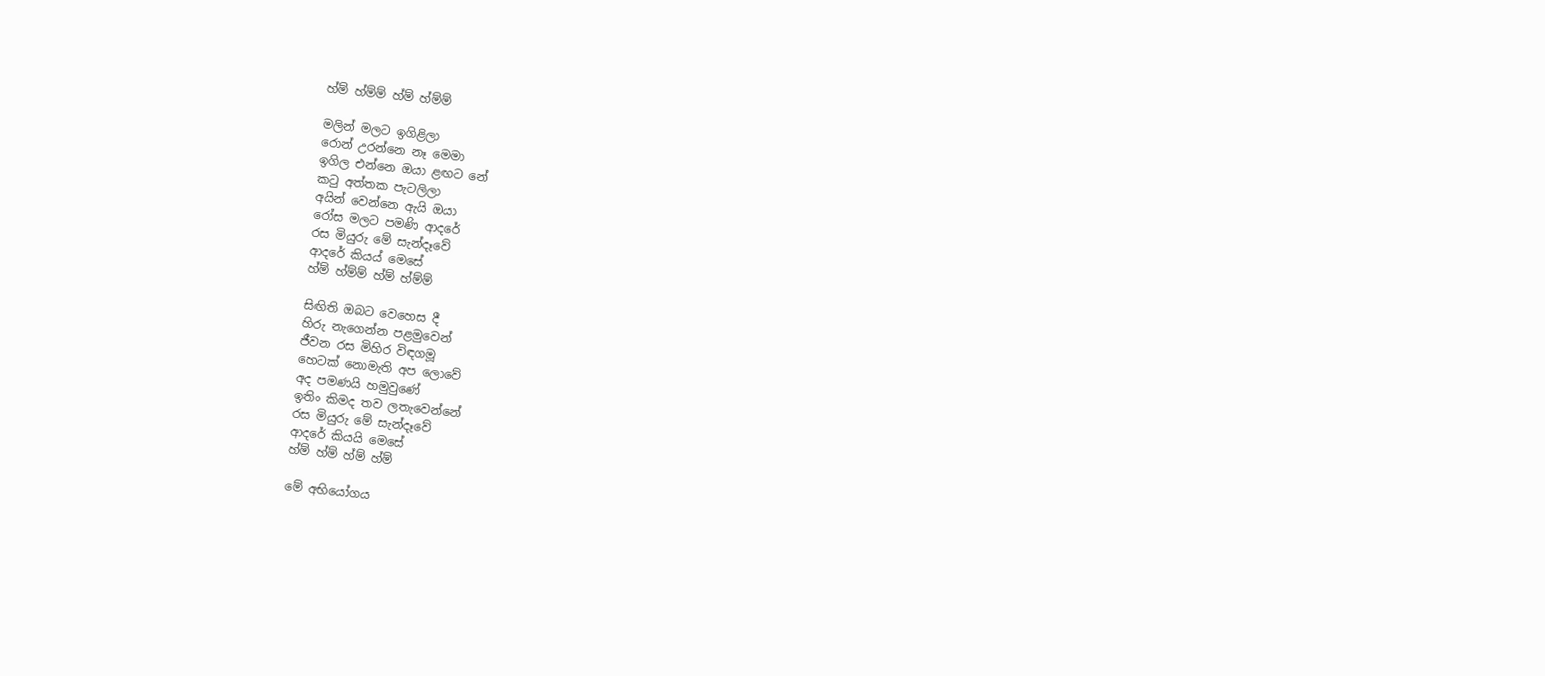හ්ම් හ්ම්ම් හ්ම් හ්ම්ම්

මලින් මලට ඉගිළිලා
රොන් උරන්නෙ නෑ මෙමා
ඉගිල එන්නෙ ඔයා ළඟට නේ
කටු අත්තක පැටලිලා
අයින් වෙන්නෙ ඇයි ඔයා
රෝස මලට පමණි ආදරේ
රස මියුරු මේ සැන්දෑවේ
ආදරේ කියය් මෙසේ
හ්ම් හ්ම්ම් හ්ම් හ්ම්ම්

සිඟිති ඔබට වෙහෙස දී
හිරු නැගෙන්න පළමුවෙන්
ජීවන රස මිහිර විඳගමූ
හෙටක් නොමැති අප ලොවේ
අද පමණයි හමුවුණේ
ඉතිං කිමද තව ලතැවෙන්නේ
රස මියුරු මේ සැන්දෑවේ
ආදරේ කියයි මෙසේ
හ්ම් හ්ම් හ්ම් හ්ම්

මේ අභියෝගය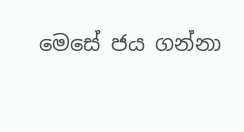මෙසේ ජය ගන්නා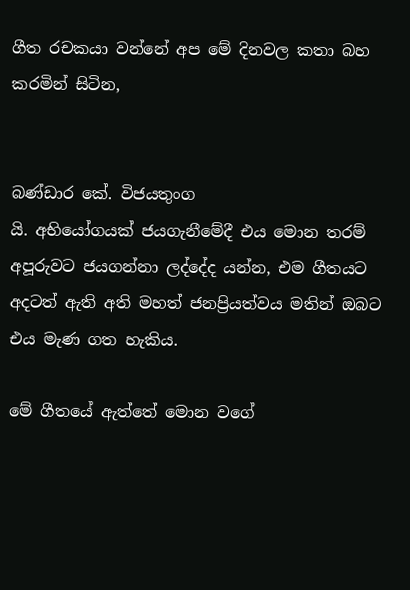ගීත රචකයා වන්නේ අප මේ දිනවල කතා බහ කරමින් සිටින,


බණ්ඩාර කේ. විජයතුංග
යි. අභියෝගයක් ජයගැනීමේදී එය මොන තරම් අපූරුවට ජයගන්නා ලද්දේද යන්න, එම ගීතයට අදටත් ඇති අති මහත් ජනප්‍රියත්වය මතින් ඔබට එය මැණ ගත හැකිය.

මේ ගීතයේ ඇත්තේ මොන වගේ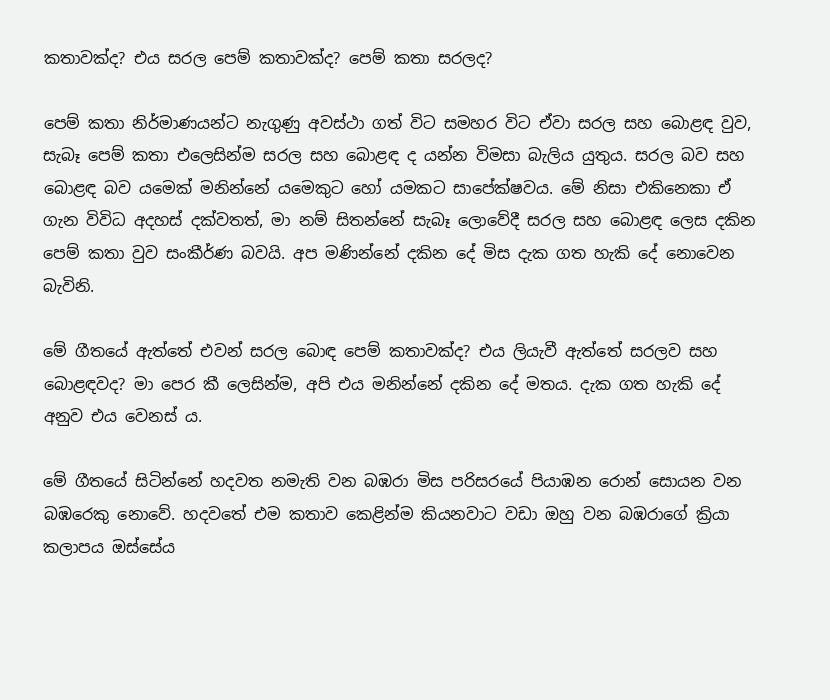කතාවක්ද? එය සරල පෙම් කතාවක්ද? පෙම් කතා සරලද?

පෙම් කතා නිර්මාණයන්ට නැගුණු අවස්ථා ගත් විට සමහර විට ඒවා සරල සහ බොළඳ වුව, සැබෑ පෙම් කතා එලෙසින්ම සරල සහ බොළඳ ද යන්න විමසා බැලිය යුතුය. සරල බව සහ බොළඳ බව යමෙක් මනින්නේ යමෙකුට හෝ යමකට සාපේක්ෂවය. මේ නිසා එකිනෙකා ඒ ගැන විවිධ අදහස් දක්වතත්, මා නම් සිතන්නේ සැබෑ ලොවේදී සරල සහ බොළඳ ලෙස දකින පෙම් කතා වුව සංකීර්ණ බවයි. අප මණින්නේ දකින දේ මිස දැක ගත හැකි දේ නොවෙන බැවිනි.

මේ ගීතයේ ඇත්තේ එවන් සරල බොඳ පෙම් කතාවක්ද? එය ලියැවී ඇත්තේ සරලව සහ බොළඳවද? මා පෙර කී ලෙසින්ම, අපි එය මනින්නේ දකින දේ මතය. දැක ගත හැකි දේ අනුව එය වෙනස් ය.

මේ ගීතයේ සිටින්නේ හදවත නමැති වන බඹරා මිස පරිසරයේ පියාඹන රොන් සොයන වන බඹරෙකු නොවේ. හදවතේ එම කතාව කෙළින්ම කියනවාට වඩා ඔහු වන බඹරාගේ ක්‍රියා කලාපය ඔස්සේය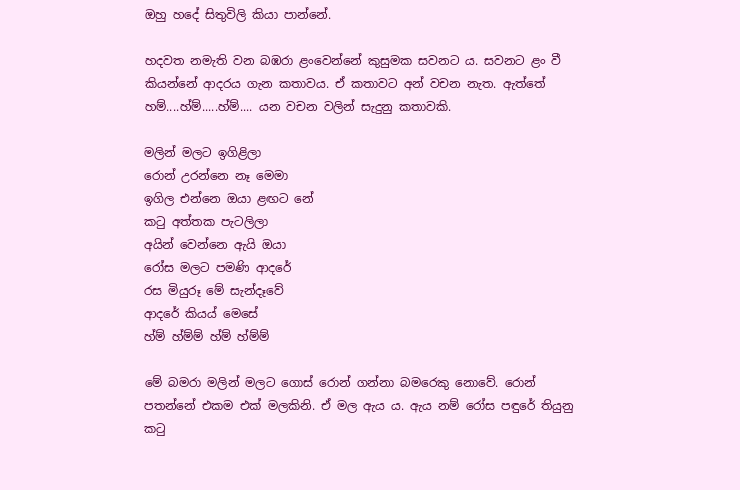ඔහු හදේ සිතුවිලි කියා පාන්නේ.

හදවත නමැති වන බඹරා ළංවෙන්නේ කුසුමක සවනට ය. සවනට ළං වී කියන්නේ ආදරය ගැන කතාවය. ඒ කතාවට අන් වචන නැත. ඇත්තේ හම්....හ්ම්.....හ්ම්.... යන වචන වලින් සැදුනු කතාවකි.

මලින් මලට ඉගිළිලා
රොන් උරන්නෙ නෑ මෙමා
ඉගිල එන්නෙ ඔයා ළඟට නේ
කටු අත්තක පැටලිලා
අයින් වෙන්නෙ ඇයි ඔයා
රෝස මලට පමණි ආදරේ
රස මියුරූ මේ සැන්දෑවේ
ආදරේ කියය් මෙසේ
හ්ම් හ්ම්ම් හ්ම් හ්ම්ම්

මේ බමරා මලින් මලට ගොස් රොන් ගන්නා බමරෙකු නොවේ. රොන් පතන්නේ එකම එක් මලකිනි. ඒ මල ඇය ය. ඇය නම් රෝස පඳුරේ තියුනු කටු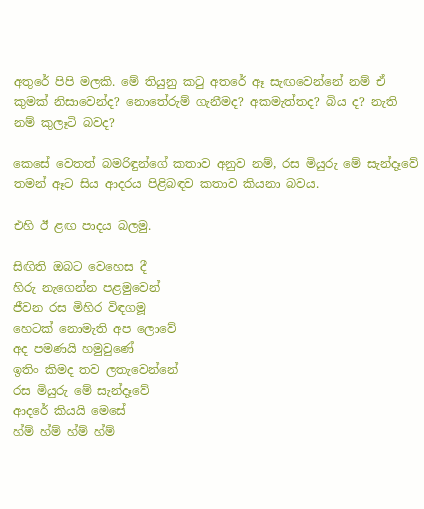අතුරේ පිපි මලකි. මේ තියුනු කටු අතරේ ඈ සැඟවෙන්නේ නම් ඒ කුමක් නිසාවෙන්ද? නොතේරුම් ගැනීමද? අකමැත්තද? බිය ද? නැති නම් කුලෑටි බවද?

කෙසේ වෙතත් බමරිඳුන්ගේ කතාව අනුව නම්, රස මියුරු මේ සැන්දෑවේ තමන් ඈට සිය ආදරය පිළිබඳව කතාව කියනා බවය.

එහි ඊ ළඟ පාදය බලමු.

සිඟිති ඔබට වෙහෙස දී
හිරු නැගෙන්න පළමුවෙන්
ජීවන රස මිහිර විඳගමූ
හෙටක් නොමැති අප ලොවේ
අද පමණයි හමුවුණේ
ඉතිං කිමද තව ලතැවෙන්නේ
රස මියුරු මේ සැන්දෑවේ
ආදරේ කියයි මෙසේ
හ්ම් හ්ම් හ්ම් හ්ම්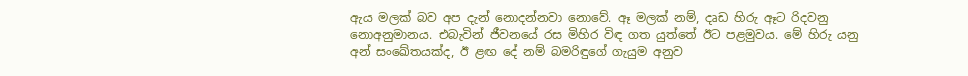ඇය මලක් බව අප දැන් නොදන්නවා නොවේ. ඈ මලක් නම්, දෘඩ හිරු ඈට රිදවනු නොඅනුමානය. එබැවින් ජීවනයේ රස මිහිර විඳ ගත යුත්තේ ඊට පළමුවය. මේ හිරු යනු අන් සංඛේතයක්ද, ඊ ළඟ දේ නම් බමරිඳුගේ ගැයුම අනුව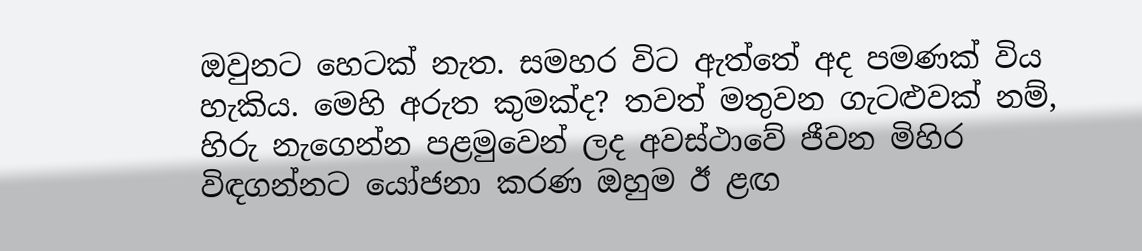ඔවුනට හෙටක් නැත. සමහර විට ඇත්තේ අද පමණක් විය හැකිය. මෙහි අරුත කුමක්ද? තවත් මතුවන ගැටළුවක් නම්, හිරු නැගෙන්න පළමුවෙන් ලද අවස්ථාවේ ජීවන මිහිර විඳගන්නට යෝජනා කරණ ඔහුම ඊ ළඟ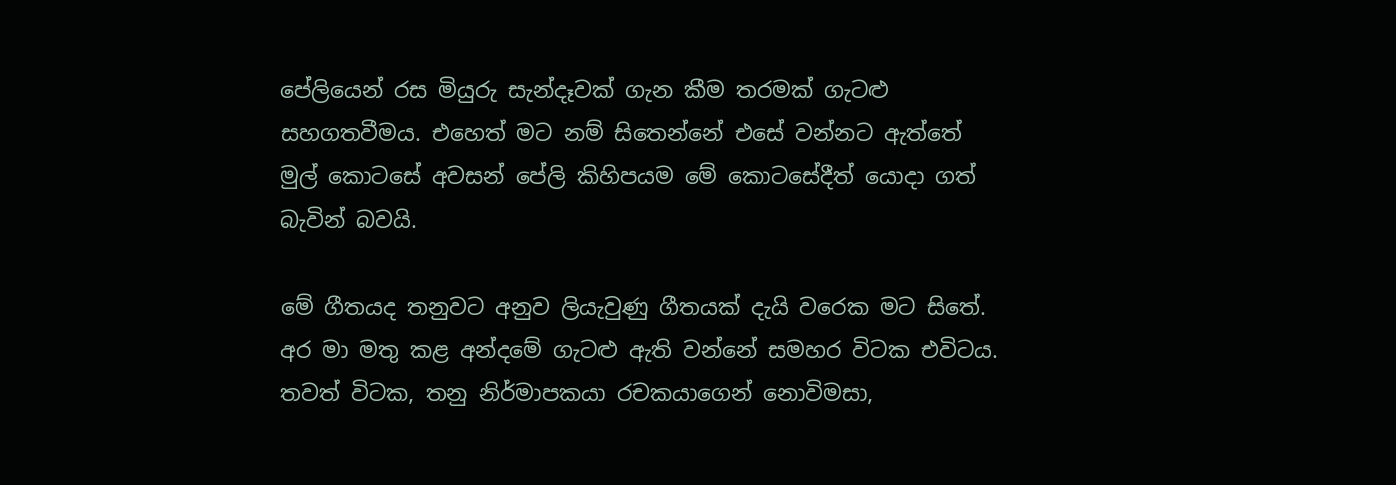පේලියෙන් රස මියුරු සැන්දෑවක් ගැන කීම තරමක් ගැටළු සහගතවීමය. එහෙත් මට නම් සිතෙන්නේ එසේ වන්නට ඇත්තේ මුල් කොටසේ අවසන් පේලි කිහිපයම මේ කොටසේදීත් යොදා ගත් බැවින් බවයි.

මේ ගීතයද තනුවට අනුව ලියැවුණු ගීතයක් දැයි වරෙක මට සිතේ. අර මා මතු කළ අන්දමේ ගැටළු ඇති වන්නේ සමහර විටක එවිටය. තවත් විටක, තනු නිර්මාපකයා රචකයාගෙන් නොවිමසා,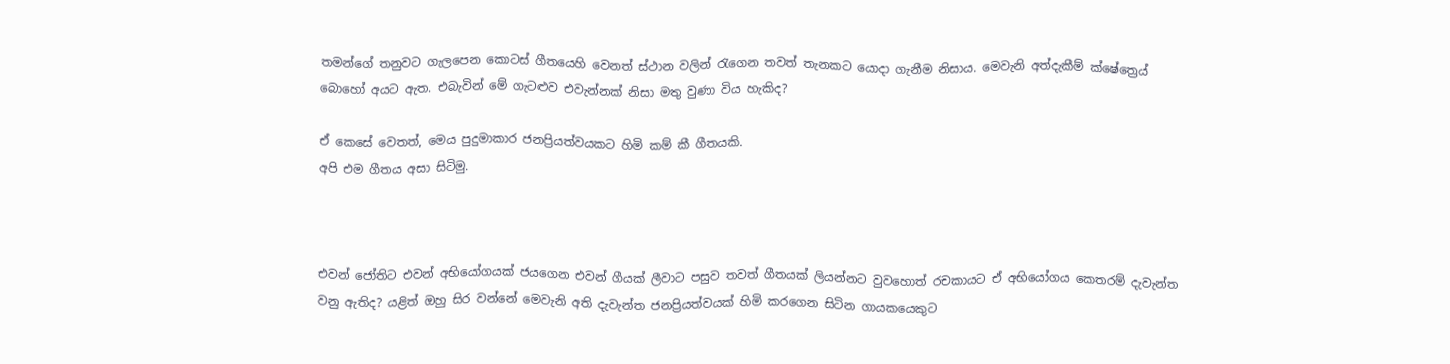තමන්ගේ තනුවට ගැලපෙන කොටස් ගීතයෙහි වෙනත් ස්ථාන වලින් රැගෙන තවත් තැනකට යොදා ගැනීම නිසාය. මෙවැනි අත්දැකීම් ක්ෂේත්‍රෙය් බොහෝ අයට ඇත. එබැවින් මේ ගැටළුව එවැන්නක් නිසා මතු වුණා විය හැකිද?

ඒ කෙසේ වෙතත්, මෙය පුදුමාකාර ජනප්‍රියත්වයකට හිමි කම් කී ගීතයකි.
අපි එම ගීතය අසා සිටිමු.



එවන් ජෝතිට එවන් අභියෝගයක් ජයගෙන එවන් ගීයක් ලීවාට පසුව තවත් ගීතයක් ලියන්නට වුවහොත් රචකායට ඒ අභියෝගය කෙතරම් දැවැන්ත වනු ඇතිද? යළිත් ඔහු සිර වන්නේ මෙවැනි අති දැවැන්ත ජනප්‍රියත්වයක් හිමි කරගෙන සිටින ගායකයෙකුට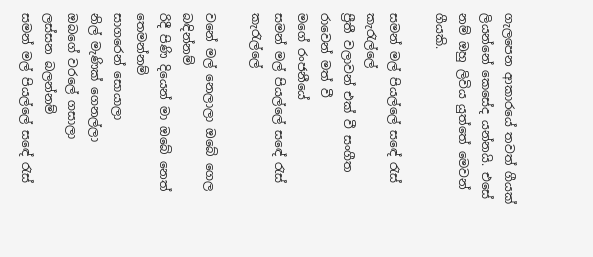ගැලපෙන ආකාරයේ තවත් ගීයක් ලියන්නේ කෙසේද යන්නයි. එසේ නම් ඔහු ලිවිය යුත්තේ මෙවන් ගීයකි.

සමන් මල් පියල්ලේ සඳේ රැස් කැරැල්ලේ
ප්‍රීතී වලාවන් එක් වී සංගීත රාවෙන් මත් වී
මගේ රංජනීයේ
සමන් මල් පියල්ලේ සඳේ රැස් කැරැල්ලේ

වනේ මල් නෙලාලා ඔබේ ගෙල බඳින්නම්
රිදී පිණි දියෙන් මා ඔබේ නෙත් තෙමන්නම්
සාගරෙන් සොයාලා
නිල් මැණික් ගෙනල්ලා
ඔබගේ වරලේ ගසාලා
ලස්සන බලන්නම්
සමන් මල් පියල්ලේ සඳේ රැස්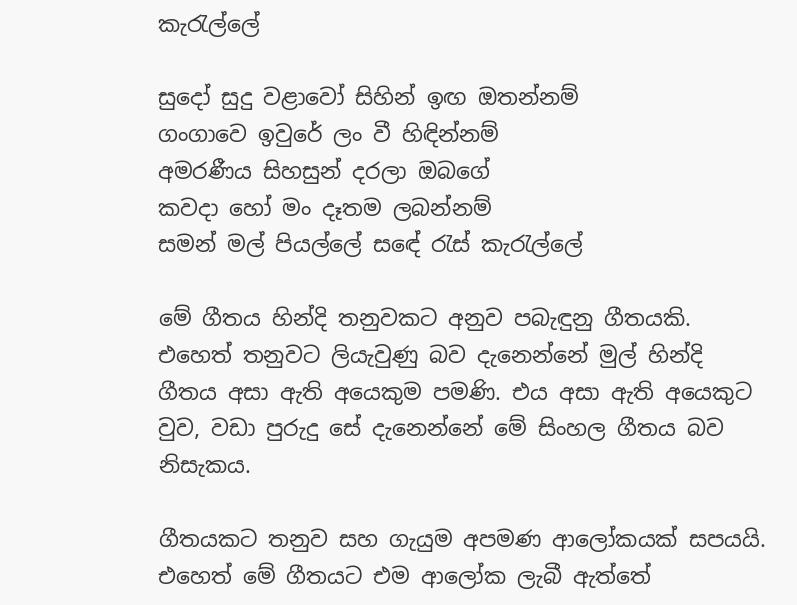කැරැල්ලේ

සුදෝ සුදු වළාවෝ සිහින් ඉඟ ඔතන්නම්
ගංගාවෙ ඉවුරේ ලං වී හිඳින්නම්
අමරණීය සිහසුන් දරලා ඔබගේ
කවදා හෝ මං දෑතම ලබන්නම්
සමන් මල් පියල්ලේ සඳේ රැස් කැරැල්ලේ

මේ ගීතය හින්දි තනුවකට අනුව පබැඳුනු ගීතයකි. එහෙත් තනුවට ලියැවුණු බව දැනෙන්නේ මුල් හින්දි ගීතය අසා ඇති අයෙකුම පමණි. එය අසා ඇති අයෙකුට වුව, වඩා පුරුදු සේ දැනෙන්නේ මේ සිංහල ගීතය බව නිසැකය.

ගීතයකට තනුව සහ ගැයුම අපමණ ආලෝකයක් සපයයි. එහෙත් මේ ගීතයට එම ආලෝක ලැබී ඇත්තේ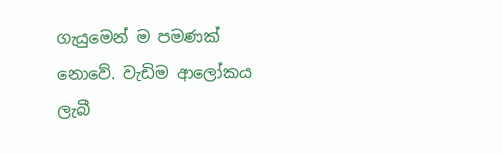ගැයුමෙන් ම පමණක් නොවේ. වැඩිම ආලෝකය ලැබී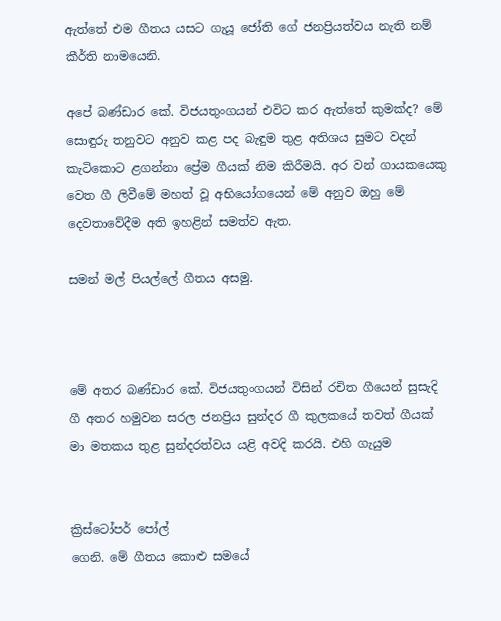ඇත්තේ එම ගීතය යසට ගැයූ ජෝති ගේ ජනප්‍රියත්වය නැති නම් කීර්ති නාමයෙනි.

අපේ බණ්ඩාර කේ. විජයතුංගයන් එවිට කර ඇත්තේ කුමක්ද? මේ සොඳුරු තනුවට අනුව කළ පද බැඳුම තුළ අතිශය සුමට වදන් කැටිකොට ළගන්නා ප්‍රේම ගීයක් නිම කිරීමයි. අර වන් ගායකයෙකු වෙත ගී ලිවීමේ මහත් වූ අභියෝගයෙන් මේ අනුව ඔහු මේ දෙවතාවේදීම අති ඉහළින් සමත්ව ඇත.

සමන් මල් පියල්ලේ ගීතය අසමු.



මේ අතර බණ්ඩාර කේ. විජයතුංගයන් විසින් රචිත ගීයෙන් සුසැදි ගී අතර හමුවන සරල ජනප්‍රිය සුන්දර ගී කුලකයේ තවත් ගීයක් මා මතකය තුළ සුන්දරත්වය යළි අවදි කරයි. එහි ගැයුම


ක්‍රිස්ටෝපර් පෝල්
ගෙනි. මේ ගීතය කොළු සමයේ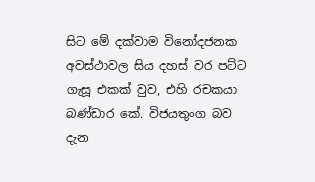සිට මේ දක්වාම විනෝදජනක අවස්ථාවල සිය දහස් වර පට්ට ගැසූ එකක් වුව, එහි රචකයා බණ්ඩාර කේ. විජයතුංග බව දැන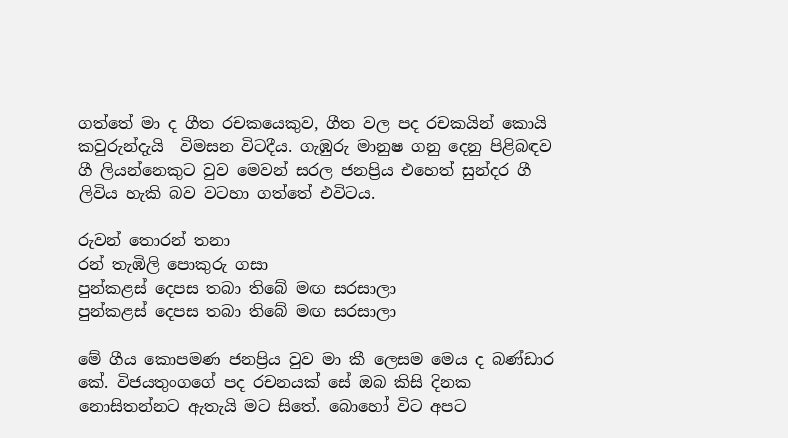ගත්තේ මා ද ගීත රචකයෙකුව, ගීත වල පද රචකයින් කොයි කවුරුන්දැයි  විමසන විටදීය. ගැඹුරු මානුෂ ගනු දෙනු පිළිබඳව ගී ලියන්නෙකුට වුව මෙවන් සරල ජනප්‍රිය එහෙත් සුන්දර ගී ලිවිය හැකි බව වටහා ගත්තේ එවිටය.

රුවන් තොරන් තනා
රන් තැඹිලි පොකුරු ගසා
පුන්කළස් දෙපස තබා තිබේ මඟ සරසාලා
පුන්කළස් දෙපස තබා තිබේ මඟ සරසාලා

මේ ගීය කොපමණ ජනප්‍රිය වුව මා කී ලෙසම මෙය ද බණ්ඩාර කේ. විජයතුංගගේ පද රචනයක් සේ ඔබ කිසි දිනක නොසිතන්නට ඇතැයි මට සිතේ. බොහෝ විට අපට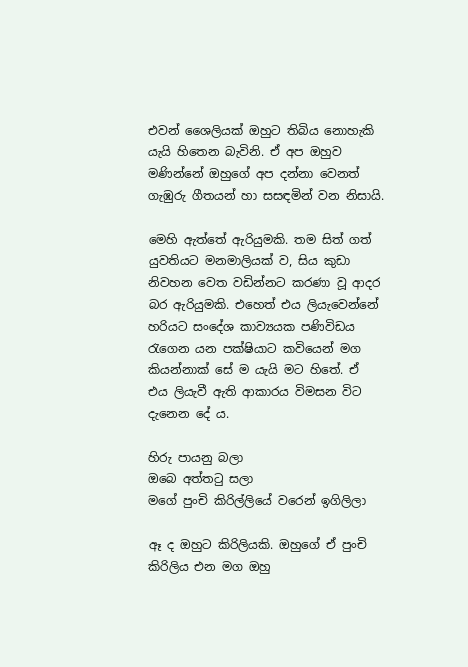එවන් ශෛලියක් ඔහුට තිබිය නොහැකි යැයි හිතෙන බැවිනි. ඒ අප ඔහුව මණින්නේ ඔහුගේ අප දන්නා වෙනත් ගැඹුරු ගීතයන් හා සසඳමින් වන නිසායි.

මෙහි ඇත්තේ ඇරියුමකි. තම සිත් ගත් යුවතියට මනමාලියක් ව, සිය කුඩා නිවහන වෙත වඩින්නට කරණා වූ ආදර බර ඇරියුමකි. එහෙත් එය ලියැවෙන්නේ හරියට සංදේශ කාව්‍යයක පණිවිඩය රැගෙන යන පක්ෂියාට කවියෙන් මග කියන්නාක් සේ ම යැයි මට හිතේ. ඒ එය ලියැවී ඇති ආකාරය විමසන විට දැනෙන දේ ය.

හිරු පායනු බලා
ඔබෙ අත්තටු සලා
මගේ පුංචි කිරිල්ලියේ වරෙන් ඉගිලිලා

ඈ ද ඔහුට කිරිලියකි. ඔහුගේ ඒ පුංචි කිරිලිය එන මග ඔහු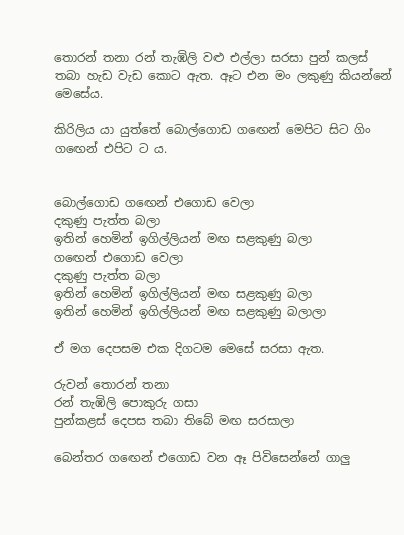තොරන් තනා රන් තැඹිලි වළු එල්ලා සරසා පුන් කලස් තබා හැඩ වැඩ කොට ඇත. ඈට එන මං ලකුණු කියන්නේ මෙසේය.

කිරිලිය යා යුත්තේ බොල්ගොඩ ගඟෙන් මෙපිට සිට ගිං ගඟෙන් එපිට ට ය.


බොල්ගොඩ ගඟෙන් එගොඩ වෙලා
දකුණු පැත්ත බලා
ඉතින් හෙමින් ඉගිල්ලියන් මඟ සළකුණු බලා
ගඟෙන් එගොඩ වෙලා
දකුණු පැත්ත බලා
ඉතින් හෙමින් ඉගිල්ලියන් මඟ සළකුණු බලා
ඉතින් හෙමින් ඉගිල්ලියන් මඟ සළකුණු බලාලා

ඒ මග දෙපසම එක දිගටම මෙසේ සරසා ඇත.

රුවන් තොරන් තනා
රන් තැඹිලි පොකුරු ගසා
පුන්කළස් දෙපස තබා තිබේ මඟ සරසාලා

බෙන්තර ගඟෙන් එගොඩ වන ඈ පිවිසෙන්නේ ගාලු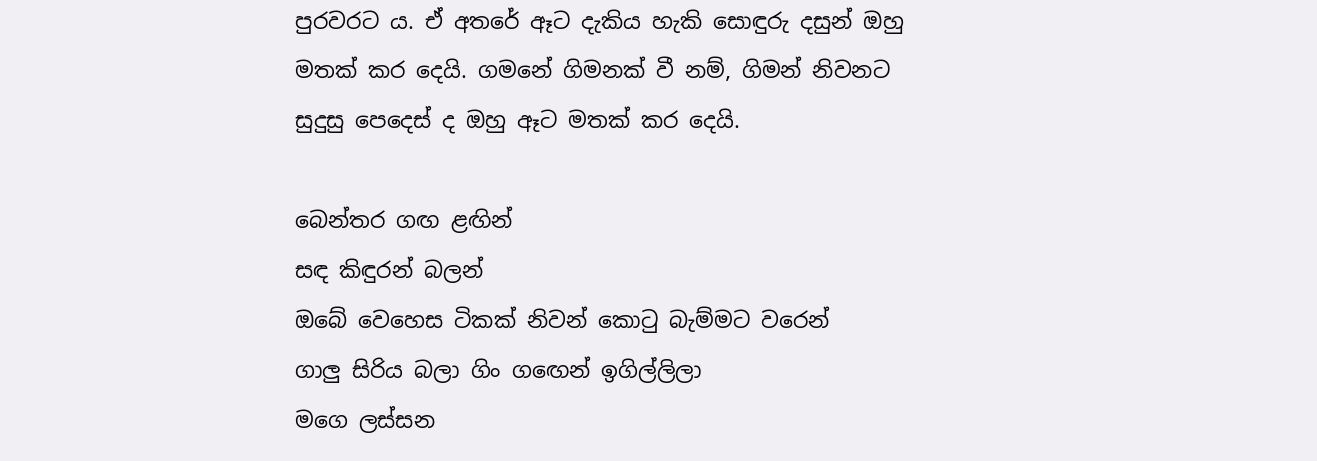පුරවරට ය. ඒ අතරේ ඈට දැකිය හැකි සොඳුරු දසුන් ඔහු මතක් කර දෙයි. ගමනේ ගිමනක් වී නම්, ගිමන් නිවනට සුදුසු පෙදෙස් ද ඔහු ඈට මතක් කර දෙයි.

බෙන්තර ගඟ ළඟින්
සඳ කිඳුරන් බලන්
ඔබේ වෙහෙස ටිකක් නිවන් කොටු බැම්මට වරෙන්
ගාලු සිරිය බලා ගිං ගඟෙන් ඉගිල්ලිලා
මගෙ ලස්සන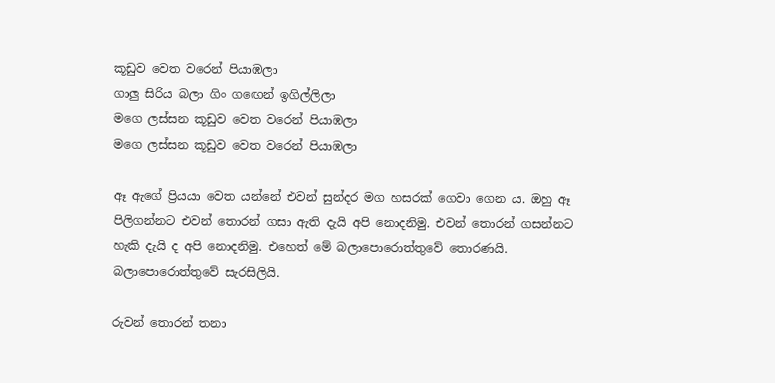කූඩුව වෙත වරෙන් පියාඹලා
ගාලු සිරිය බලා ගිං ගඟෙන් ඉගිල්ලිලා
මගෙ ලස්සන කූඩුව වෙත වරෙන් පියාඹලා
මගෙ ලස්සන කූඩුව වෙත වරෙන් පියාඹලා

ඈ ඇගේ ප්‍රියයා වෙත යන්නේ එවන් සුන්දර මග හසරක් ගෙවා ගෙන ය. ඔහු ඈ පිලිගන්නට එවන් තොරන් ගසා ඇති දැයි අපි නොදනිමු. එවන් තොරන් ගසන්නට හැකි දැයි ද අපි නොදනිමු. එහෙත් මේ බලාපොරොත්තුවේ තොරණයි. බලාපොරොත්තුවේ සැරසිලියි.

රුවන් තොරන් තනා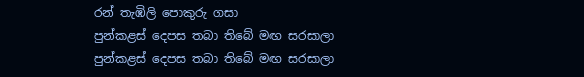රන් තැඹිලි පොකුරු ගසා
පුන්කළස් දෙපස තබා තිබේ මඟ සරසාලා
පුන්කළස් දෙපස තබා තිබේ මඟ සරසාලා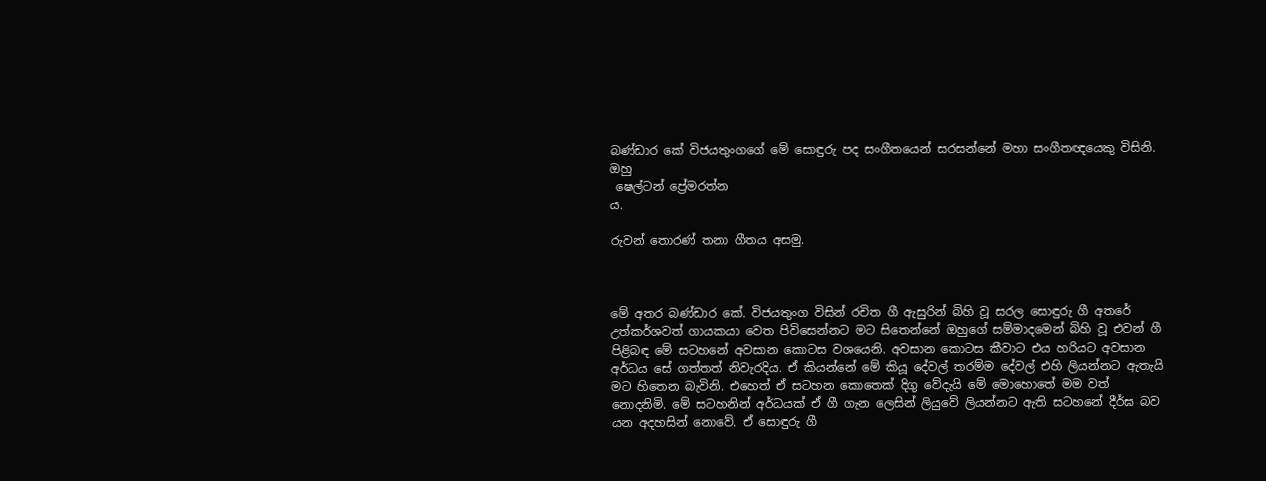බණ්ඩාර කේ විජයතුංගගේ මේ සොඳුරු පද සංගීතයෙන් සරසන්නේ මහා සංගීතඥයෙකු විසිනි. ඔහු
 ෂෙල්ටන් ප්‍රේමරත්න
ය.

රුවන් තොරණ් තනා ගීතය අසමු.



මේ අතර බණ්ඩාර කේ. විජයතුංග විසින් රචිත ගී ඇසුරින් බිහි වූ සරල සොඳුරු ගී අතරේ උත්කර්ශවත් ගායකයා වෙත පිවිසෙන්නට මට සිතෙන්නේ ඔහුගේ සම්මාදමෙන් බිහි වූ එවන් ගී පිළිබඳ මේ සටහනේ අවසාන කොටස වශයෙනි. අවසාන කොටස කීවාට එය හරියට අවසාන අර්ධය සේ ගත්තත් නිවැරදිය. ඒ කියන්නේ මේ කියූ දේවල් තරම්ම දේවල් එහි ලියන්නට ඇතැයි මට හිතෙන බැවිනි. එහෙත් ඒ සටහන කොතෙක් දිගු වේදැයි මේ මොහොතේ මම වත් නොදනිමි. මේ සටහනින් අර්ධයක් ඒ ගී ගැන ලෙසින් ලියුවේ ලියන්නට ඇති සටහනේ දීර්ඝ බව යන අදහසින් නොවේ. ඒ සොඳුරු ගී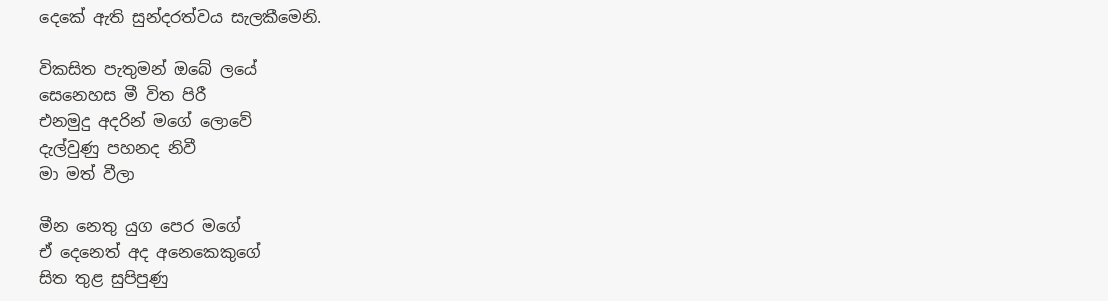දෙකේ ඇති සුන්දරත්වය සැලකීමෙනි.

විකසිත පැතුමන් ඔබේ ලයේ
සෙනෙහස මී විත පිරී
එනමුදු අදරින් මගේ ලොවේ
දැල්වුණු පහනද නිවී
මා මත් වීලා

මීන නෙතු යුග පෙර මගේ
ඒ දෙනෙත් අද අනෙකෙකුගේ
සිත තුළ සුපිපුණු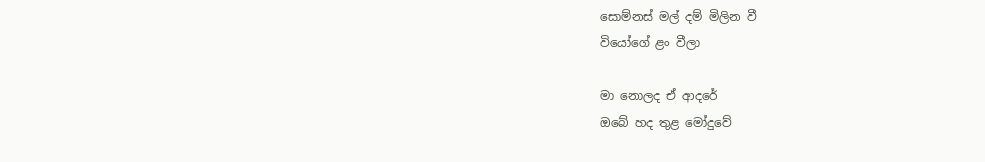සොම්නස් මල් දම් මිලින වී
වියෝගේ ළං වීලා

මා නොලද ඒ ආදරේ
ඔබේ හද තුළ මෝදුවේ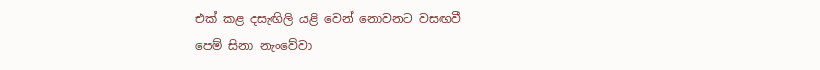එක් කළ දසැඟිලි යළි වෙන් නොවනට වසඟවී
පෙම් සිනා නැංවේවා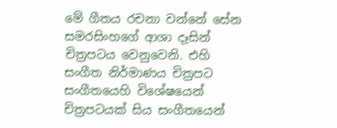මේ ගීතය රචනා වන්නේ සේන සමරසිංහගේ ආශා දෑසින් චිත්‍රපටය වෙනුවෙනි. එහි සංගීත නිර්මාණය චිත්‍රපට සංගීතයෙහි විශේෂයෙන් චිත්‍රපටයක් සිය සංගීතයෙන්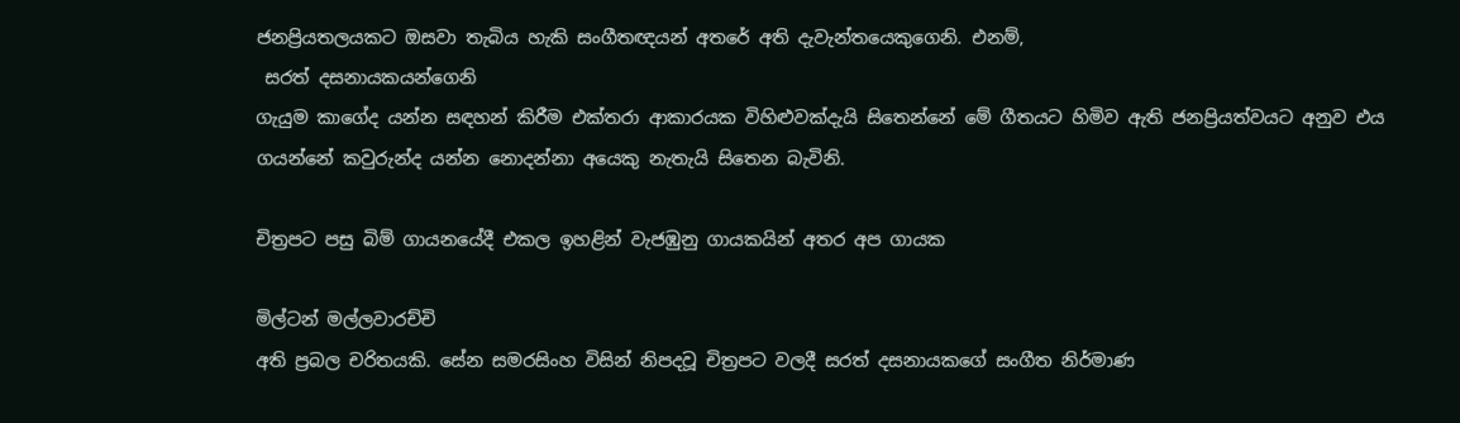ජනප්‍රියතලයකට ඔසවා තැබිය හැකි සංගීතඥයන් අතරේ අති දැවැන්තයෙකුගෙනි. එනම්,
 සරත් දසනායකයන්ගෙනි
ගැයුම කාගේද යන්න සඳහන් කිරීම එක්තරා ආකාරයක විහිළුවක්දැයි සිතෙන්නේ මේ ගීතයට හිමිව ඇති ජනප්‍රියත්වයට අනුව එය ගයන්නේ කවුරුන්ද යන්න නොදන්නා අයෙකු නැතැයි සිතෙන බැවිනි.

චිත්‍රපට පසු බිම් ගායනයේදී එකල ඉහළින් වැජඹුනු ගායකයින් අතර අප ගායක

මිල්ටන් මල්ලවාරච්චි
අති ප්‍රබල චරිතයකි. සේන සමරසිංහ විසින් නිපදවූ චිත්‍රපට වලදී සරත් දසනායකගේ සංගීත නිර්මාණ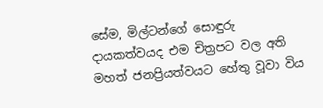සේම, මිල්ටන්ගේ සොඳුරු දායකත්වයද එම චිත්‍රපට වල අති මහත් ජනප්‍රියත්වයට හේතු වූවා විය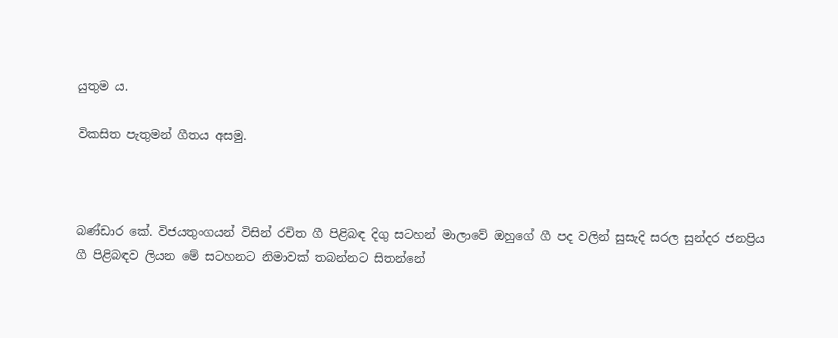යුතුම ය.

විකසිත පැතුමන් ගීතය අසමු.



බණ්ඩාර කේ. විජයතුංගයන් විසින් රචිත ගී පිළිබඳ දිගු සටහන් මාලාවේ ඔහුගේ ගී පද වලින් සුසැදි සරල සුන්දර ජනප්‍රිය ගී පිළිබඳව ලියන මේ සටහනට නිමාවක් තබන්නට සිතන්නේ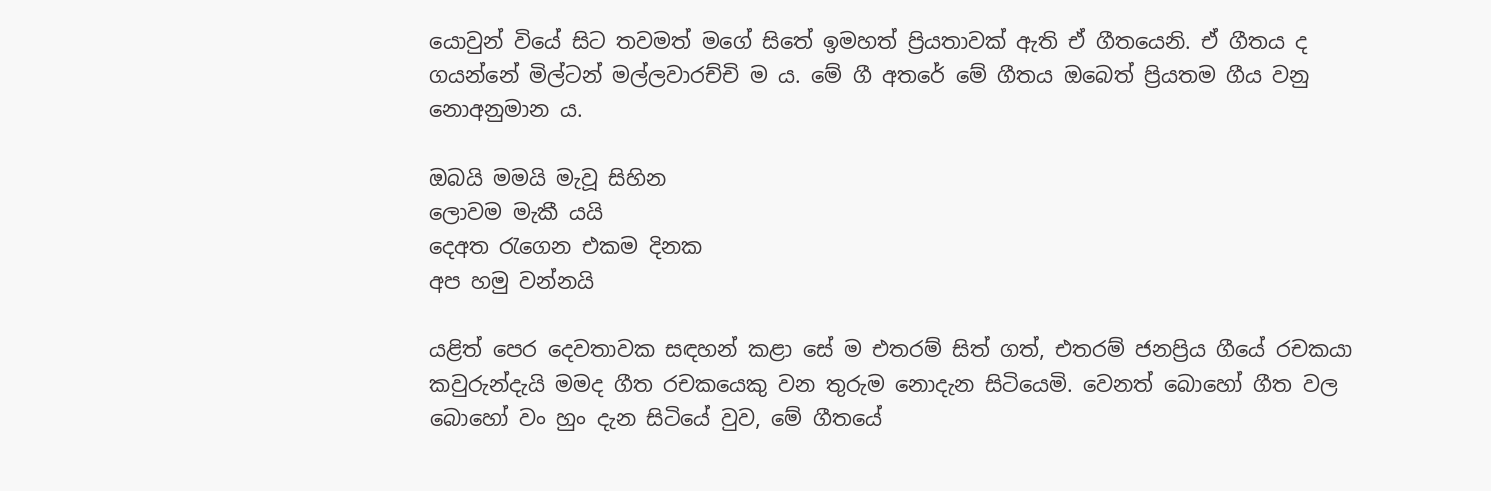යොවුන් වියේ සිට තවමත් මගේ සිතේ ඉමහත් ප්‍රියතාවක් ඇති ඒ ගීතයෙනි. ඒ ගීතය ද ගයන්නේ මිල්ටන් මල්ලවාරච්චි ම ය. මේ ගී අතරේ මේ ගීතය ඔබෙත් ප්‍රියතම ගීය වනු නොඅනුමාන ය.

ඔබයි මමයි මැවූ සිහින
ලොවම මැකී යයි
දෙඅත රැගෙන එකම දිනක
අප හමු වන්නයි

යළිත් පෙර දෙවතාවක සඳහන් කළා සේ ම එතරම් සිත් ගත්, එතරම් ජනප්‍රිය ගීයේ රචකයා කවුරුන්දැයි මමද ගීත රචකයෙකු වන තුරුම නොදැන සිටියෙමි. වෙනත් බොහෝ ගීත වල බොහෝ වං හුං දැන සිටියේ වුව, මේ ගීතයේ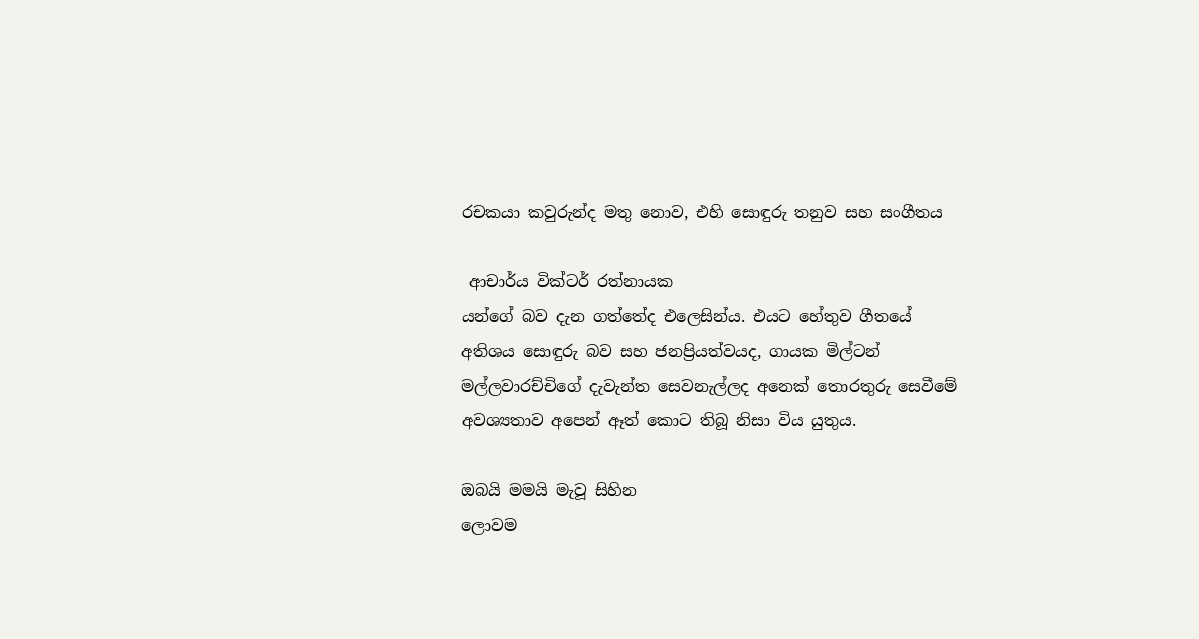රචකයා කවුරුන්ද මතු නොව, එහි සොඳුරු තනුව සහ සංගීතය

 ආචාර්ය වික්ටර් රත්නායක
යන්ගේ බව දැන ගත්තේද එලෙසින්ය. එයට හේතුව ගීතයේ අතිශය සොඳුරු බව සහ ජනප්‍රියත්වයද, ගායක මිල්ටන් මල්ලවාරච්චිගේ දැවැන්ත සෙවනැල්ලද අනෙක් තොරතුරු සෙවීමේ අවශ්‍යතාව අපෙන් ඈත් කොට තිබූ නිසා විය යුතුය.

ඔබයි මමයි මැවූ සිහින
ලොවම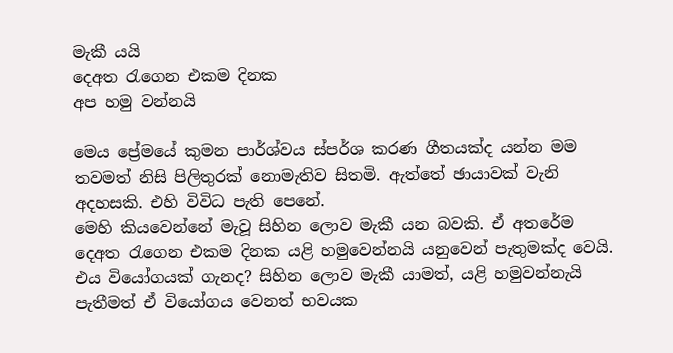මැකී යයි
දෙඅත රැගෙන එකම දිනක
අප හමු වන්නයි

මෙය ප්‍රේමයේ කුමන පාර්ශ්වය ස්පර්ශ කරණ ගීතයක්ද යන්න මම තවමත් නිසි පිලිතුරක් නොමැතිව සිතමි. ඇත්තේ ඡායාවක් වැනි අදහසකි. එහි විවිධ පැති පෙනේ.
මෙහි කියවෙන්නේ මැවූ සිහින ලොව මැකී යන බවකි. ඒ අතරේම දෙඅත රැගෙන එකම දිනක යළි හමුවෙන්නයි යනුවෙන් පැතුමක්ද වෙයි. එය වියෝගයක් ගැනද? සිහින ලොව මැකී යාමත්, යළි හමුවන්නැයි පැතීමත් ඒ වියෝගය වෙනත් භවයක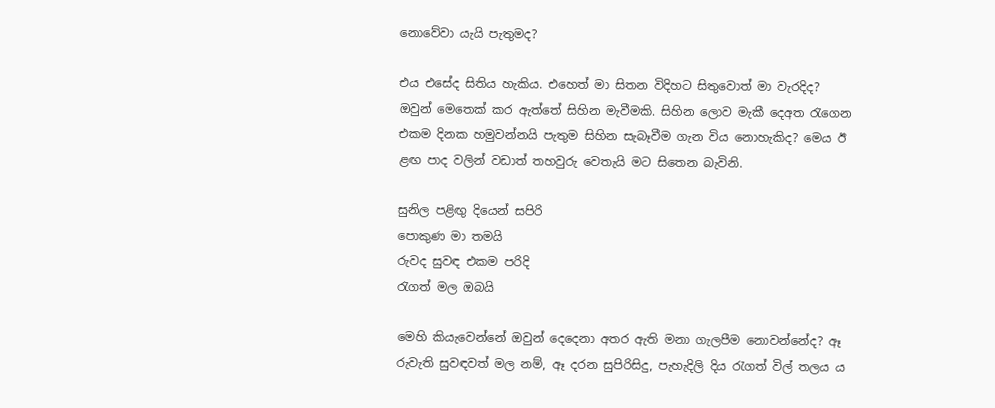නොවේවා යැයි පැතුමද?

එය එසේද සිතිය හැකිය. එහෙත් මා සිතන විදිහට සිතුවොත් මා වැරදිද?
ඔවුන් මෙතෙක් කර ඇත්තේ සිහින මැවීමකි. සිහින ලොව මැකී දෙඅත රැගෙන එකම දිනක හමුවන්නයි පැතුම සිහින සැබෑවීම ගැන විය නොහැකිද? මෙය ඊ ළඟ පාද වලින් වඩාත් තහවුරු වෙතැයි මට සිතෙන බැවිනි.

සුනිල පළිඟු දියෙන් සපිරි
පොකුණ මා තමයි
රුවද සුවඳ එකම පරිදි
රැගත් මල ඔබයි

මෙහි කියැවෙන්නේ ඔවුන් දෙදෙනා අතර ඇති මනා ගැලපීම නොවන්නේද? ඈ රුවැති සුවඳවත් මල නම්, ඈ දරන සුපිරිසිදු, පැහැදිලි දිය රැගත් විල් තලය ය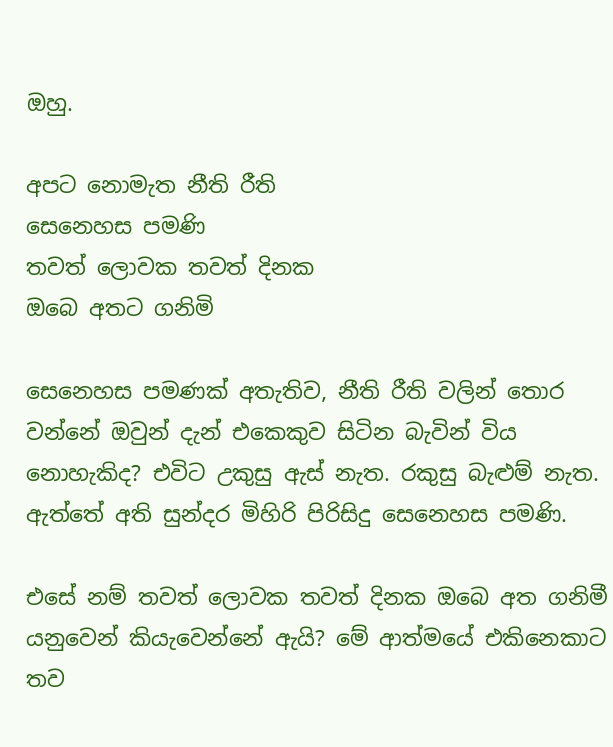ඔහු.

අපට නොමැත නීති රීති
සෙනෙහස පමණි
තවත් ලොවක තවත් දිනක
ඔබෙ අතට ගනිමි

සෙනෙහස පමණක් අතැතිව, නීති රීති වලින් තොර වන්නේ ඔවුන් දැන් එකෙකුව සිටින බැවින් විය නොහැකිද? එවිට උකුසු ඇස් නැත. රකුසු බැළුම් නැත. ඇත්තේ අති සුන්දර මිහිරි පිරිසිදු සෙනෙහස පමණි.

එසේ නම් තවත් ලොවක තවත් දිනක ඔබෙ අත ගනිමී යනුවෙන් කියැවෙන්නේ ඇයි? මේ ආත්මයේ එකිනෙකාට තව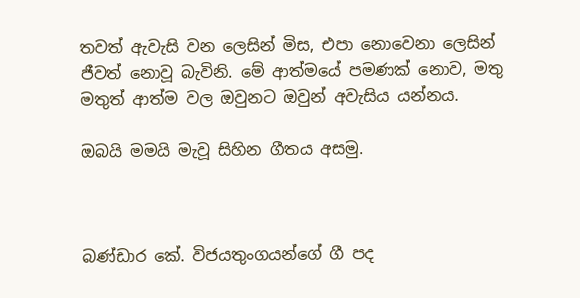තවත් ඇවැසි වන ලෙසින් මිස, එපා නොවෙනා ලෙසින් ජීවත් නොවූ බැවිනි. මේ ආත්මයේ පමණක් නොව, මතු මතුත් ආත්ම වල ඔවුනට ඔවුන් අවැසිය යන්නය.

ඔබයි මමයි මැවූ සිහින ගීතය අසමු.



බණ්ඩාර කේ. විජයතුංගයන්ගේ ගී පද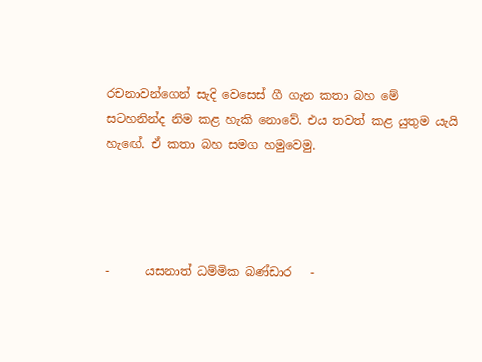රචනාවන්ගෙන් සැදි වෙසෙස් ගී ගැන කතා බහ මේ සටහනින්ද නිම කළ හැකි නොවේ. එය තවත් කළ යුතුම යැයි හැඟේ. ඒ කතා බහ සමග හමුවෙමු.




-      යසනාත් ධම්මික බණ්ඩාර   -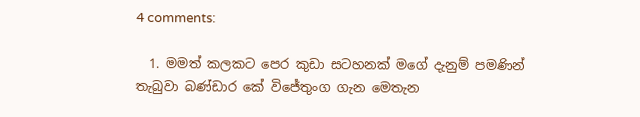4 comments:

  1. මමත් කලකට පෙර කුඩා සටහනක් මගේ දැනුම් පමණින් තැබුවා බණ්ඩාර කේ විජේතුංග ගැන මෙතැන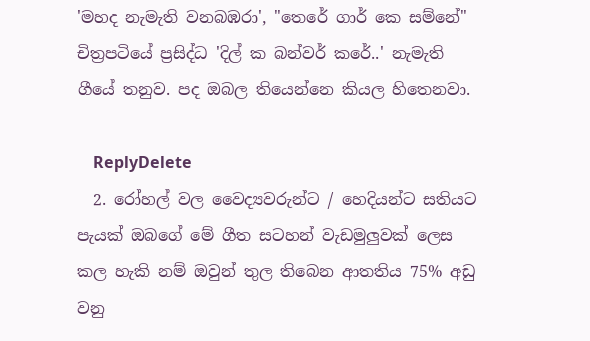'මහද නැමැති වනබඹරා', "තෙරේ ගාර් කෙ සම්නේ" චිත්‍රපටියේ ප්‍රසිද්ධ 'දිල් ක බන්වර් කරේ..' නැමැති ගීයේ තනුව. පද ඔබල තියෙන්නෙ කියල හිතෙනවා.

    ReplyDelete
  2. රෝහල් වල වෛද්‍යවරුන්ට / හෙදියන්ට සතියට පැයක් ඔබගේ මේ ගීත සටහන් වැඩමුලුවක් ලෙස කල හැකි නම් ඔවුන් තුල තිබෙන ආතතිය 75% අඩු වනු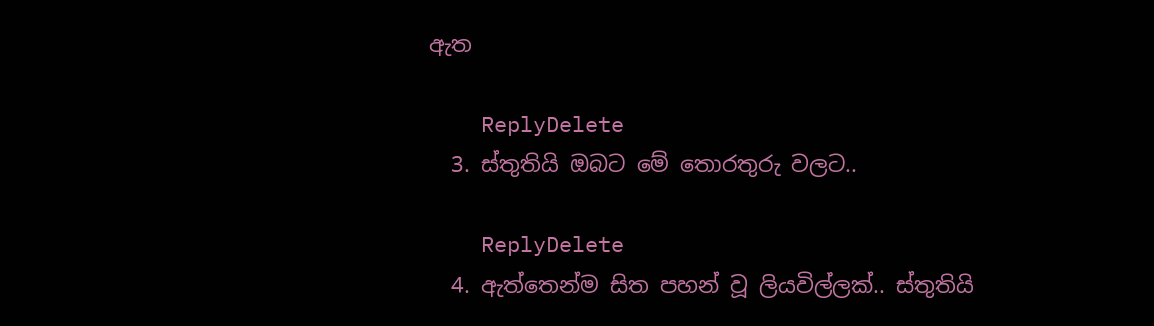ඇත

    ReplyDelete
  3. ස්තුතියි ඔබට මේ තොරතුරු වලට..

    ReplyDelete
  4. ඇත්තෙන්ම සිත පහන් වූ ලියවිල්ලක්.. ස්තුතියි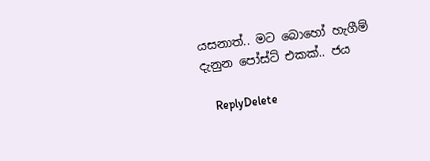යසනාත්.. මට බොහෝ හැගීම් දැනුන පෝස්ට් එකක්.. ජය

    ReplyDelete